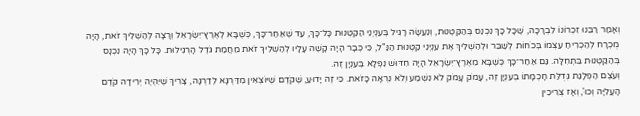וְאָמַר רַבֵּנוּ זִכְרוֹנוֹ לִבְרָכָה, שֶׁכָּל כָּךְ נִכְנַס בְּהַקַּטְנוּת, וְנַעֲשָׂה רָגִיל בְּעִנְיְנֵי הַקַּטְנוּת כָּל־כָּךְ, עַד שֶׁאַחַר־כָּךְ, כְּשֶׁבָּא לְאֶרֶץ־יִשְׂרָאֵל וְרָצָה לְהַשְׁלִיךְ זֹאת, הָיָה מֻכְרָח לְהַכְרִיחַ עַצְמוֹ בְּכֹחוֹת לְשַׁבֵּר וּלְהַשְׁלִיךְ אֶת עִנְיְנֵי קַטְנוּת הַנַּ"ל, כִּי כְּבָר הָיָה קָשֶׁה עָלָיו לְהַשְׁלִיךְ זֹאת מֵחֲמַת גֹּדֶל הָרְגִילוּת. כָּל כָּךְ הָיָה נִכְנָס בְּהַקַּטְנוּת בִּתְחִלָּה. גַּם אַחַר־כָּךְ כְּשֶׁבָּא מֵאֶרֶץ־יִשְׂרָאֵל הָיָה חִדּוּשׁ נִפְלָא בְּעִנְיָן זֶה.
וְעֹצֶם הַפְלָגַת גְּדֻלַּת חָכְמָתוֹ בְּעִנְיָן זֶה, עָמֹק עָמֹק לֹא נִשְׁמַע וְלֹא נִרְאָה כָּזֹאת. כִּי זֶה יָדוּעַ, שֶׁקֹּדֶם שֶׁיּוֹצְאִין מִדַּרְגָּא לְדַרְגָּה, צָרִיךְ שֶׁיִּהְיֶה יְרִידָה קֹדֶם הָעֲלִיָּה וְכוּ', וְאָז צְרִיכִין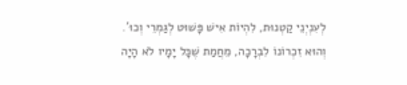לְעִנְיְנֵי קַטְנוּת, לִהְיוֹת אִישׁ פָּשׁוּט לְגַמְרֵי וְכוּ'. וְהוּא זִכְרוֹנוֹ לִבְרָכָה, מֵחֲמַת שֶׁכָּל יָמָיו לֹא הָיָה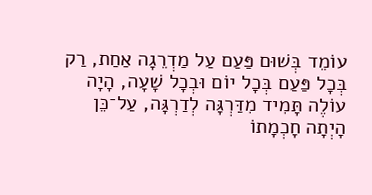עוֹמֵד בְּשׁוּם פַּעַם עַל מַדְרֵגָה אַחַת, רַק בְּכָל פַּעַם בְּכָל יוֹם וּבְכָל שָׁעָה, הָיָה עוֹלֶה תָּמִיד מִדַּרְגָּה לְדַרְגָּה, עַל־כֵּן הָיְתָה חָכְמָתוֹ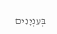בְּעִנְיָנִים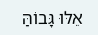אֵלּוּ גָּבוֹהַּ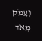וְעָמֹק מְאֹד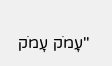"עָמֹק עָמֹק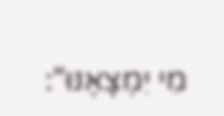מִי יִמְצָאֶנּוּ":